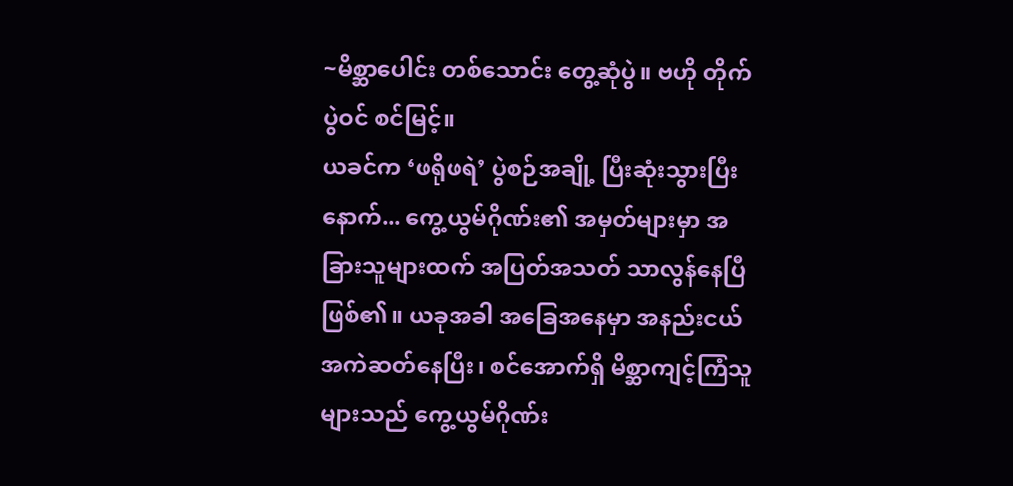~မိစ္ဆာပေါင်း တစ်သောင်း တွေ့ဆုံပွဲ။ ဗဟို တိုက်ပွဲဝင် စင်မြင့်။
ယခင်က ‘ဖရိုဖရဲ’ ပွဲစဉ်အချို့ ပြီးဆုံးသွားပြီးနောက်... ကွေ့ယွမ်ဂိုဏ်း၏ အမှတ်များမှာ အခြားသူများထက် အပြတ်အသတ် သာလွန်နေပြီ ဖြစ်၏။ ယခုအခါ အခြေအနေမှာ အနည်းငယ် အကဲဆတ်နေပြီး၊ စင်အောက်ရှိ မိစ္ဆာကျင့်ကြံသူများသည် ကွေ့ယွမ်ဂိုဏ်း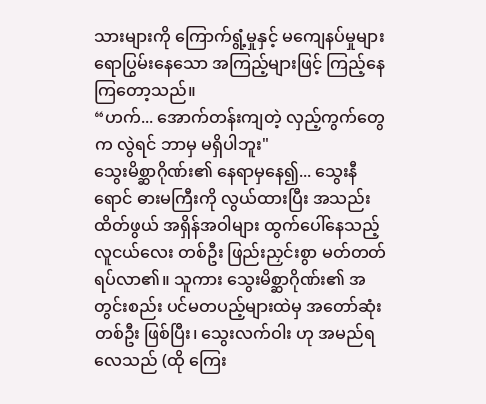သားများကို ကြောက်ရွံ့မှုနှင့် မကျေနပ်မှုများ ရောပြွမ်းနေသော အကြည့်များဖြင့် ကြည့်နေကြတော့သည်။
“ဟက်... အောက်တန်းကျတဲ့ လှည့်ကွက်တွေက လွဲရင် ဘာမှ မရှိပါဘူး"
သွေးမိစ္ဆာဂိုဏ်း၏ နေရာမှနေ၍... သွေးနီရောင် ဓားမကြီးကို လွယ်ထားပြီး အသည်းထိတ်ဖွယ် အရှိန်အဝါများ ထွက်ပေါ်နေသည့် လူငယ်လေး တစ်ဦး ဖြည်းညှင်းစွာ မတ်တတ်ရပ်လာ၏။ သူကား သွေးမိစ္ဆာဂိုဏ်း၏ အတွင်းစည်း ပင်မတပည့်များထဲမှ အတော်ဆုံး တစ်ဦး ဖြစ်ပြီး၊ သွေးလက်ဝါး ဟု အမည်ရလေသည် (ထို ကြေး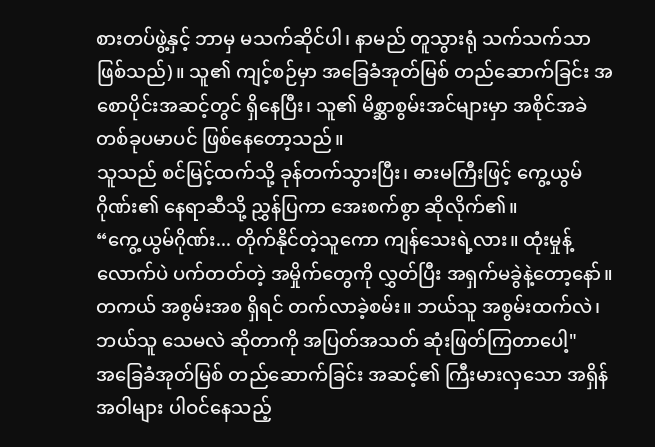စားတပ်ဖွဲ့နှင့် ဘာမှ မသက်ဆိုင်ပါ၊ နာမည် တူသွားရုံ သက်သက်သာ ဖြစ်သည်)။ သူ၏ ကျင့်စဉ်မှာ အခြေခံအုတ်မြစ် တည်ဆောက်ခြင်း အစောပိုင်းအဆင့်တွင် ရှိနေပြီး၊ သူ၏ မိစ္ဆာစွမ်းအင်များမှာ အစိုင်အခဲ တစ်ခုပမာပင် ဖြစ်နေတော့သည်။
သူသည် စင်မြင့်ထက်သို့ ခုန်တက်သွားပြီး၊ ဓားမကြီးဖြင့် ကွေ့ယွမ်ဂိုဏ်း၏ နေရာဆီသို့ ညွှန်ပြကာ အေးစက်စွာ ဆိုလိုက်၏။
“ကွေ့ယွမ်ဂိုဏ်း... တိုက်နိုင်တဲ့သူကော ကျန်သေးရဲ့လား။ ထုံးမှုန့်လောက်ပဲ ပက်တတ်တဲ့ အမှိုက်တွေကို လွှတ်ပြီး အရှက်မခွဲနဲ့တော့နော်။ တကယ် အစွမ်းအစ ရှိရင် တက်လာခဲ့စမ်း။ ဘယ်သူ အစွမ်းထက်လဲ၊ ဘယ်သူ သေမလဲ ဆိုတာကို အပြတ်အသတ် ဆုံးဖြတ်ကြတာပေါ့"
အခြေခံအုတ်မြစ် တည်ဆောက်ခြင်း အဆင့်၏ ကြီးမားလှသော အရှိန်အဝါများ ပါဝင်နေသည့်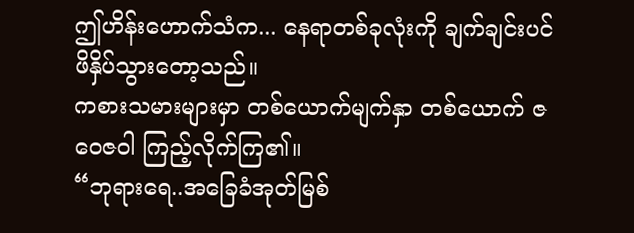ဤဟိန်းဟောက်သံက... နေရာတစ်ခုလုံးကို ချက်ချင်းပင် ဖိနှိပ်သွားတော့သည်။
ကစားသမားများမှာ တစ်ယောက်မျက်နှာ တစ်ယောက် ဇဝေဇဝါ ကြည့်လိုက်ကြ၏။
“ဘုရားရေ..အခြေခံအုတ်မြစ်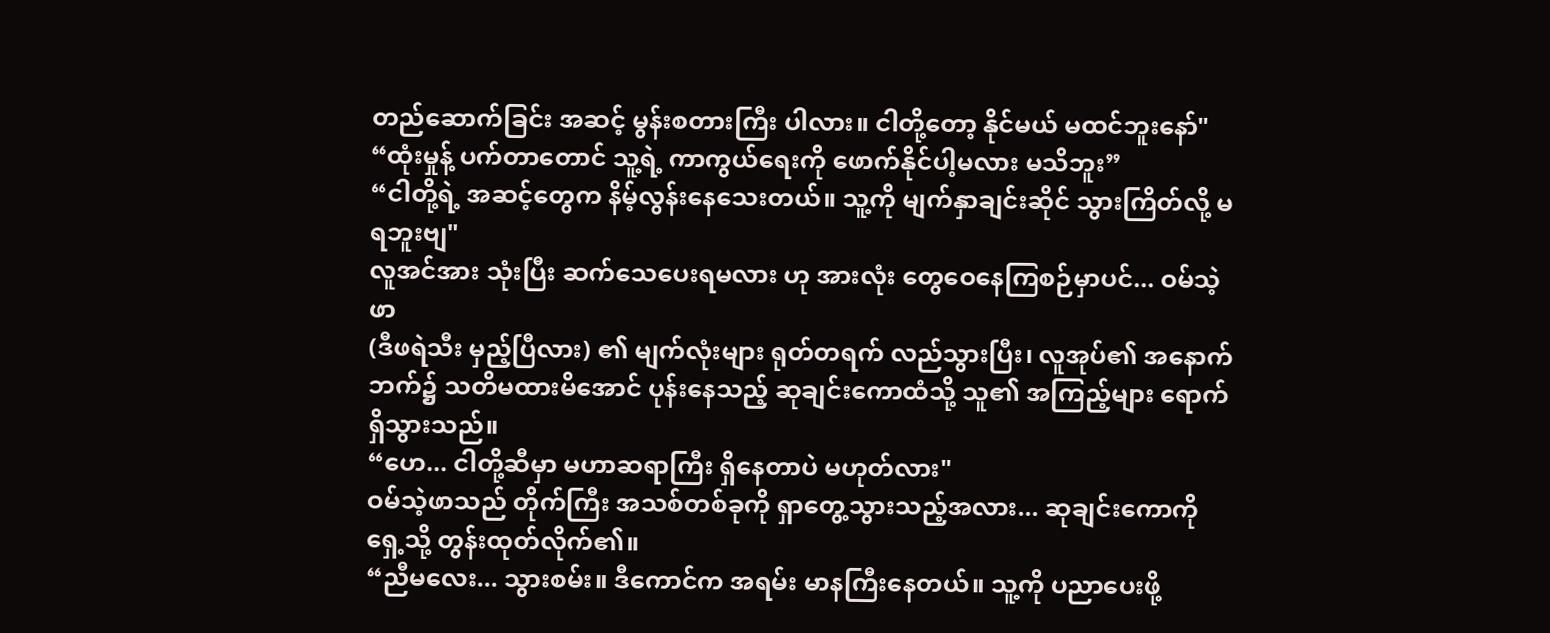တည်ဆောက်ခြင်း အဆင့် မွန်းစတားကြီး ပါလား။ ငါတို့တော့ နိုင်မယ် မထင်ဘူးနော်"
“ထုံးမှုန့် ပက်တာတောင် သူ့ရဲ့ ကာကွယ်ရေးကို ဖောက်နိုင်ပါ့မလား မသိဘူး”
“ငါတို့ရဲ့ အဆင့်တွေက နိမ့်လွန်းနေသေးတယ်။ သူ့ကို မျက်နှာချင်းဆိုင် သွားကြိတ်လို့ မရဘူးဗျ"
လူအင်အား သုံးပြီး ဆက်သေပေးရမလား ဟု အားလုံး တွေဝေနေကြစဉ်မှာပင်... ဝမ်သဲ့ဖာ
(ဒီဖရဲသီး မှည့်ပြီလား) ၏ မျက်လုံးများ ရုတ်တရက် လည်သွားပြီး၊ လူအုပ်၏ အနောက်ဘက်၌ သတိမထားမိအောင် ပုန်းနေသည့် ဆုချင်းကောထံသို့ သူ၏ အကြည့်များ ရောက်ရှိသွားသည်။
“ဟေ... ငါတို့ဆီမှာ မဟာဆရာကြီး ရှိနေတာပဲ မဟုတ်လား"
ဝမ်သဲ့ဖာသည် တိုက်ကြီး အသစ်တစ်ခုကို ရှာတွေ့သွားသည့်အလား... ဆုချင်းကောကို ရှေ့သို့ တွန်းထုတ်လိုက်၏။
“ညီမလေး... သွားစမ်း။ ဒီကောင်က အရမ်း မာနကြီးနေတယ်။ သူ့ကို ပညာပေးဖို့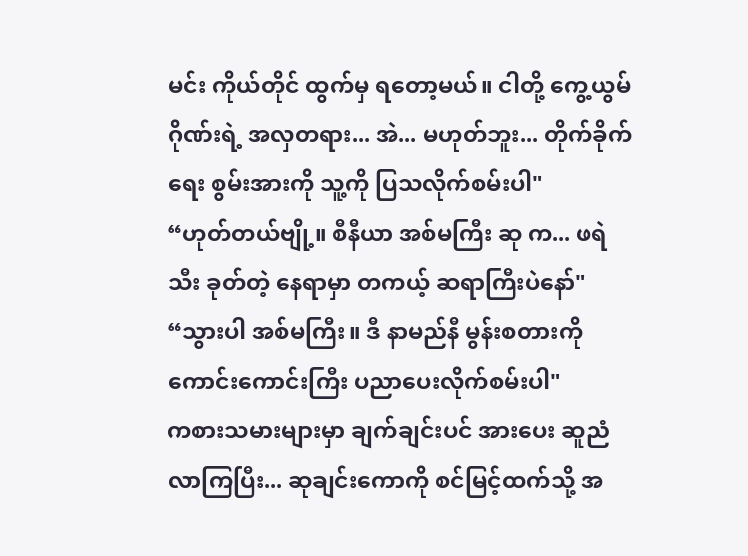မင်း ကိုယ်တိုင် ထွက်မှ ရတော့မယ်။ ငါတို့ ကွေ့ယွမ်ဂိုဏ်းရဲ့ အလှတရား... အဲ... မဟုတ်ဘူး... တိုက်ခိုက်ရေး စွမ်းအားကို သူ့ကို ပြသလိုက်စမ်းပါ"
“ဟုတ်တယ်ဗျို့။ စီနီယာ အစ်မကြီး ဆု က... ဖရဲသီး ခုတ်တဲ့ နေရာမှာ တကယ့် ဆရာကြီးပဲနော်"
“သွားပါ အစ်မကြီး။ ဒီ နာမည်နီ မွန်းစတားကို ကောင်းကောင်းကြီး ပညာပေးလိုက်စမ်းပါ"
ကစားသမားများမှာ ချက်ချင်းပင် အားပေး ဆူညံလာကြပြီး... ဆုချင်းကောကို စင်မြင့်ထက်သို့ အ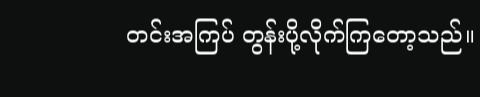တင်းအကြပ် တွန်းပို့လိုက်ကြတော့သည်။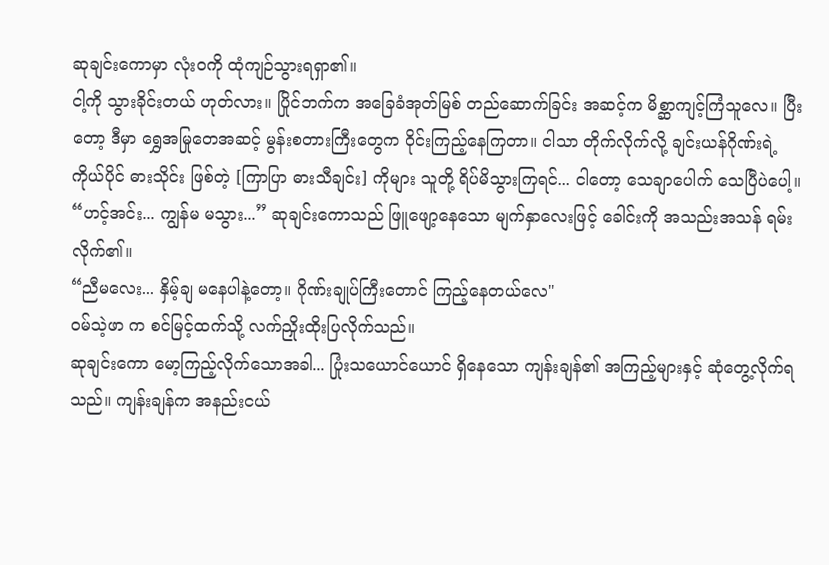ဆုချင်းကောမှာ လုံးဝကို ထုံကျဉ်သွားရရှာ၏။
ငါ့ကို သွားခိုင်းတယ် ဟုတ်လား။ ပြိုင်ဘက်က အခြေခံအုတ်မြစ် တည်ဆောက်ခြင်း အဆင့်က မိစ္ဆာကျင့်ကြံသူလေ။ ပြီးတော့ ဒီမှာ ရွှေအမြုတေအဆင့် မွန်းစတားကြီးတွေက ဝိုင်းကြည့်နေကြတာ။ ငါသာ တိုက်လိုက်လို့ ချင်းယန်ဂိုဏ်းရဲ့ ကိုယ်ပိုင် ဓားသိုင်း ဖြစ်တဲ့ [ကြာပြာ ဓားသီချင်း] ကိုများ သူတို့ ရိပ်မိသွားကြရင်... ငါတော့ သေချာပေါက် သေပြီပဲပေါ့။
“ဟင့်အင်း... ကျွန်မ မသွား...” ဆုချင်းကောသည် ဖြူဖျော့နေသော မျက်နှာလေးဖြင့် ခေါင်းကို အသည်းအသန် ရမ်းလိုက်၏။
“ညီမလေး... နှိမ့်ချ မနေပါနဲ့တော့။ ဂိုဏ်းချုပ်ကြီးတောင် ကြည့်နေတယ်လေ"
ဝမ်သဲ့ဖာ က စင်မြင့်ထက်သို့ လက်ညှိုးထိုးပြလိုက်သည်။
ဆုချင်းကော မော့ကြည့်လိုက်သောအခါ... ပြုံးသယောင်ယောင် ရှိနေသော ကျန်းချန်၏ အကြည့်များနှင့် ဆုံတွေ့လိုက်ရသည်။ ကျန်းချန်က အနည်းငယ်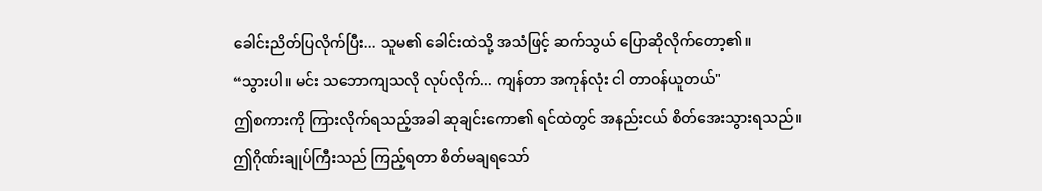ခေါင်းညိတ်ပြလိုက်ပြီး... သူမ၏ ခေါင်းထဲသို့ အသံဖြင့် ဆက်သွယ် ပြောဆိုလိုက်တော့၏။
“သွားပါ။ မင်း သဘောကျသလို လုပ်လိုက်... ကျန်တာ အကုန်လုံး ငါ တာဝန်ယူတယ်"
ဤစကားကို ကြားလိုက်ရသည့်အခါ ဆုချင်းကော၏ ရင်ထဲတွင် အနည်းငယ် စိတ်အေးသွားရသည်။
ဤဂိုဏ်းချုပ်ကြီးသည် ကြည့်ရတာ စိတ်မချရသော်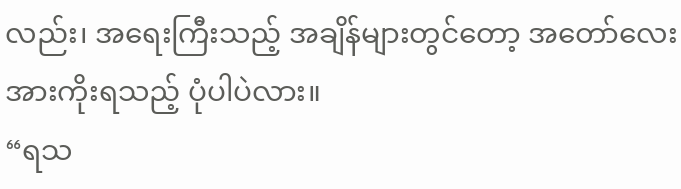လည်း၊ အရေးကြီးသည့် အချိန်များတွင်တော့ အတော်လေး အားကိုးရသည့် ပုံပါပဲလား။
“ရသ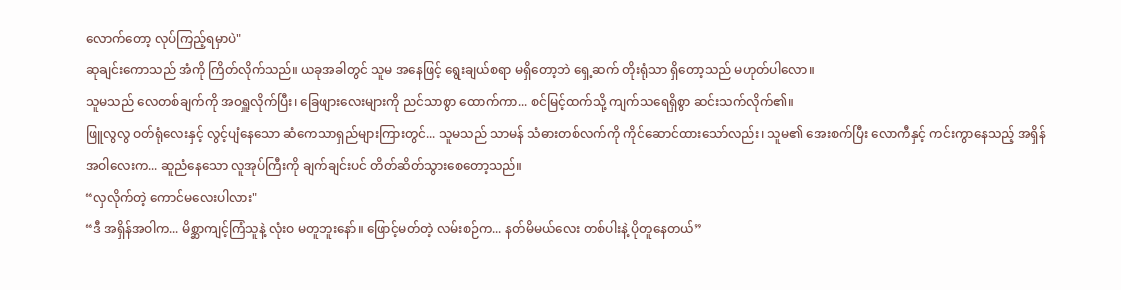လောက်တော့ လုပ်ကြည့်ရမှာပဲ"
ဆုချင်းကောသည် အံကို ကြိတ်လိုက်သည်။ ယခုအခါတွင် သူမ အနေဖြင့် ရွေးချယ်စရာ မရှိတော့ဘဲ ရှေ့ဆက် တိုးရုံသာ ရှိတော့သည် မဟုတ်ပါလော။
သူမသည် လေတစ်ချက်ကို အဝရှူလိုက်ပြီး၊ ခြေဖျားလေးများကို ညင်သာစွာ ထောက်ကာ... စင်မြင့်ထက်သို့ ကျက်သရေရှိစွာ ဆင်းသက်လိုက်၏။
ဖြူလွလွ ဝတ်ရုံလေးနှင့် လွင့်ပျံနေသော ဆံကေသာရှည်များကြားတွင်... သူမသည် သာမန် သံဓားတစ်လက်ကို ကိုင်ဆောင်ထားသော်လည်း၊ သူမ၏ အေးစက်ပြီး လောကီနှင့် ကင်းကွာနေသည့် အရှိန်အဝါလေးက... ဆူညံနေသော လူအုပ်ကြီးကို ချက်ချင်းပင် တိတ်ဆိတ်သွားစေတော့သည်။
“လှလိုက်တဲ့ ကောင်မလေးပါလား"
“ဒီ အရှိန်အဝါက... မိစ္ဆာကျင့်ကြံသူနဲ့ လုံးဝ မတူဘူးနော်။ ဖြောင့်မတ်တဲ့ လမ်းစဉ်က... နတ်မိမယ်လေး တစ်ပါးနဲ့ ပိုတူနေတယ်”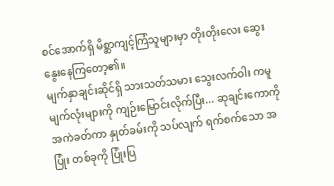စင်အောက်ရှိ မိစ္ဆာကျင့်ကြံသူများမှာ တိုးတိုးလေး ဆွေးနွေးနေကြတော့၏။
မျက်နှာချင်းဆိုင်ရှိ သားသတ်သမား သွေးလက်ဝါး ကမူ မျက်လုံးများကို ကျဉ်းမြောင်းလိုက်ပြီး... ဆုချင်းကောကို အကဲခတ်ကာ နှုတ်ခမ်းကို သပ်လျက် ရက်စက်သော အပြုံး တစ်ခုကို ပြုံးပြ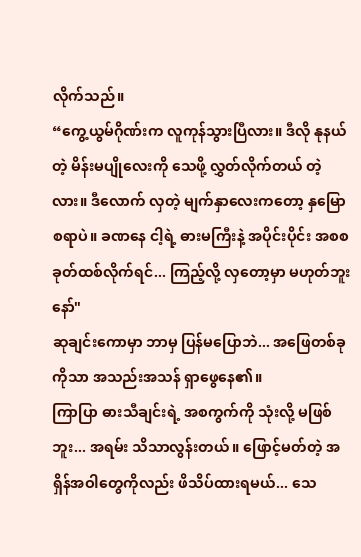လိုက်သည်။
“ကွေ့ယွမ်ဂိုဏ်းက လူကုန်သွားပြီလား။ ဒီလို နုနယ်တဲ့ မိန်းမပျိုလေးကို သေဖို့ လွှတ်လိုက်တယ် တဲ့လား။ ဒီလောက် လှတဲ့ မျက်နှာလေးကတော့ နှမြောစရာပဲ။ ခဏနေ ငါ့ရဲ့ ဓားမကြီးနဲ့ အပိုင်းပိုင်း အစစ ခုတ်ထစ်လိုက်ရင်... ကြည့်လို့ လှတော့မှာ မဟုတ်ဘူးနော်"
ဆုချင်းကောမှာ ဘာမှ ပြန်မပြောဘဲ... အဖြေတစ်ခုကိုသာ အသည်းအသန် ရှာဖွေနေ၏။
ကြာပြာ ဓားသီချင်းရဲ့ အစကွက်ကို သုံးလို့ မဖြစ်ဘူး... အရမ်း သိသာလွန်းတယ်။ ဖြောင့်မတ်တဲ့ အရှိန်အဝါတွေကိုလည်း ဖိသိပ်ထားရမယ်... သေ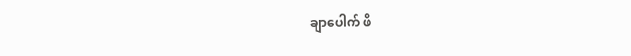ချာပေါက် ဖိ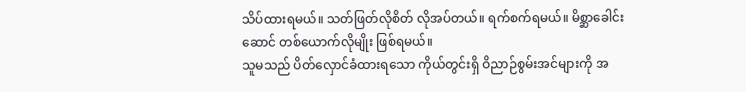သိပ်ထားရမယ်။ သတ်ဖြတ်လိုစိတ် လိုအပ်တယ်။ ရက်စက်ရမယ်။ မိစ္ဆာခေါင်းဆောင် တစ်ယောက်လိုမျိုး ဖြစ်ရမယ်။
သူမသည် ပိတ်လှောင်ခံထားရသော ကိုယ်တွင်းရှိ ဝိညာဉ်စွမ်းအင်များကို အ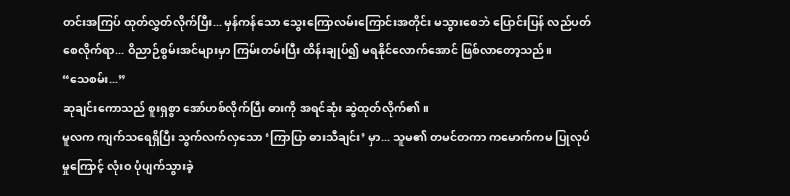တင်းအကြပ် ထုတ်လွှတ်လိုက်ပြီး... မှန်ကန်သော သွေးကြောလမ်းကြောင်းအတိုင်း မသွားစေဘဲ ပြောင်းပြန် လည်ပတ်စေလိုက်ရာ... ဝိညာဉ်စွမ်းအင်များမှာ ကြမ်းတမ်းပြီး ထိန်းချုပ်၍ မရနိုင်လောက်အောင် ဖြစ်လာတော့သည်။
“သေစမ်း...”
ဆုချင်းကောသည် စူးရှစွာ အော်ဟစ်လိုက်ပြီး ဓားကို အရင်ဆုံး ဆွဲထုတ်လိုက်၏။
မူလက ကျက်သရေရှိပြီး သွက်လက်လှသော ‘ကြာပြာ ဓားသီချင်း’ မှာ... သူမ၏ တမင်တကာ ကမောက်ကမ ပြုလုပ်မှုကြောင့် လုံးဝ ပုံပျက်သွားခဲ့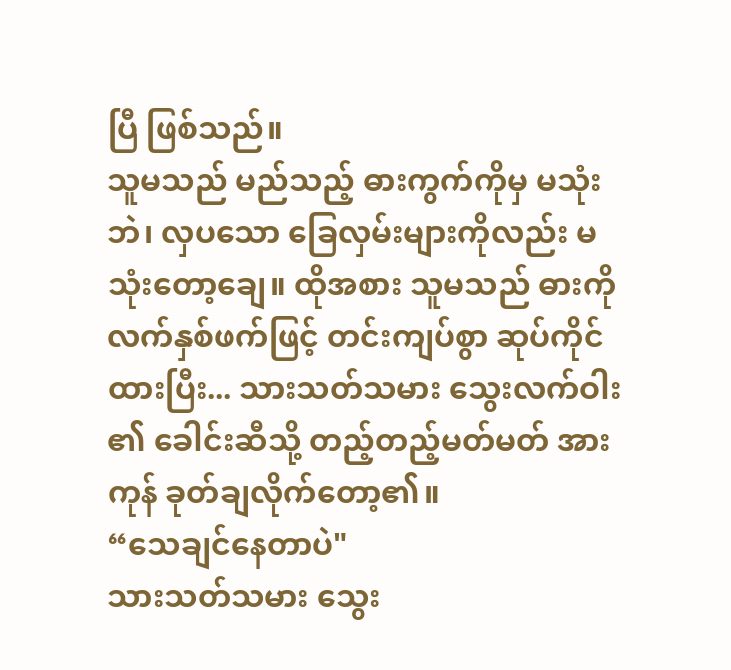ပြီ ဖြစ်သည်။
သူမသည် မည်သည့် ဓားကွက်ကိုမှ မသုံးဘဲ၊ လှပသော ခြေလှမ်းများကိုလည်း မသုံးတော့ချေ။ ထိုအစား သူမသည် ဓားကို လက်နှစ်ဖက်ဖြင့် တင်းကျပ်စွာ ဆုပ်ကိုင်ထားပြီး... သားသတ်သမား သွေးလက်ဝါး ၏ ခေါင်းဆီသို့ တည့်တည့်မတ်မတ် အားကုန် ခုတ်ချလိုက်တော့၏။
“သေချင်နေတာပဲ"
သားသတ်သမား သွေး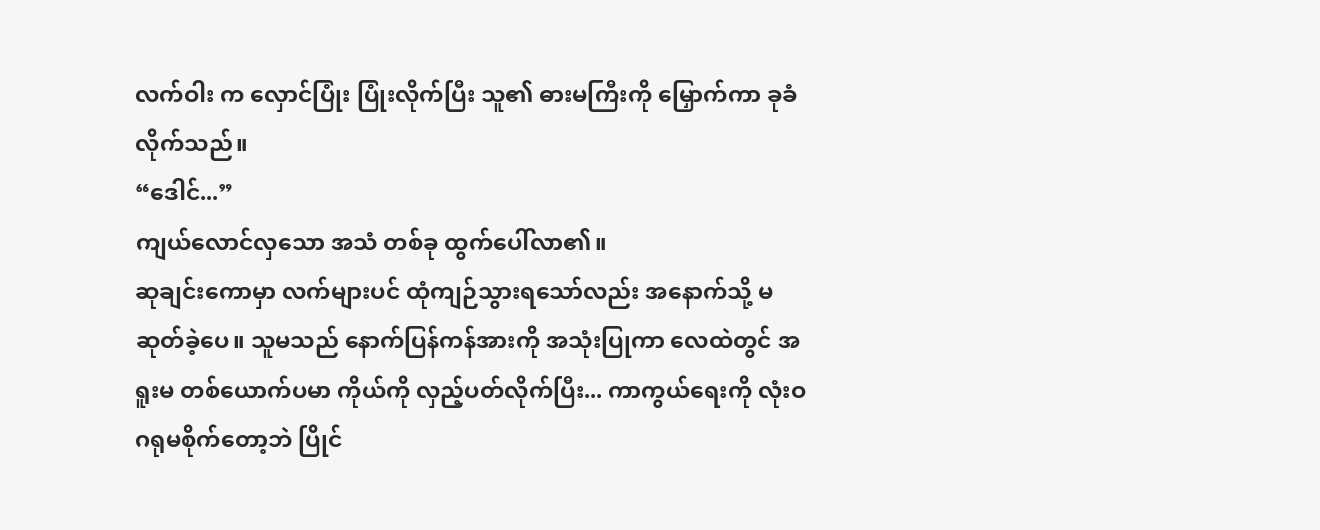လက်ဝါး က လှောင်ပြုံး ပြုံးလိုက်ပြီး သူ၏ ဓားမကြီးကို မြှောက်ကာ ခုခံလိုက်သည်။
“ဒေါင်...”
ကျယ်လောင်လှသော အသံ တစ်ခု ထွက်ပေါ်လာ၏။
ဆုချင်းကောမှာ လက်များပင် ထုံကျဉ်သွားရသော်လည်း အနောက်သို့ မဆုတ်ခဲ့ပေ။ သူမသည် နောက်ပြန်ကန်အားကို အသုံးပြုကာ လေထဲတွင် အရူးမ တစ်ယောက်ပမာ ကိုယ်ကို လှည့်ပတ်လိုက်ပြီး... ကာကွယ်ရေးကို လုံးဝ ဂရုမစိုက်တော့ဘဲ ပြိုင်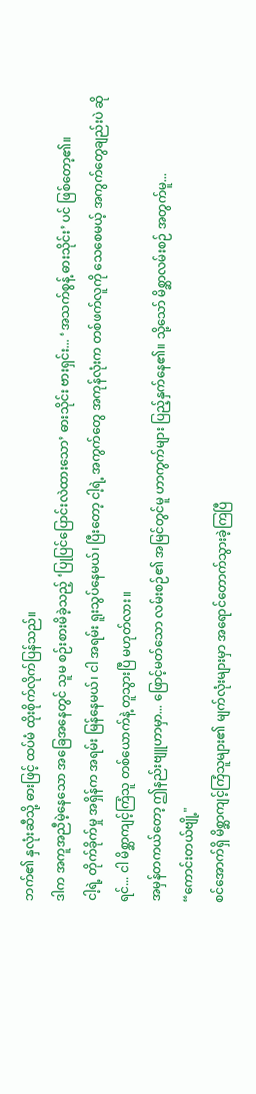ဘက်၏ နှလုံးဆီသို့ ဓားဖြင့် ထပ်မံ ထိုးစိုက်လိုက်ပြန်သည်။
ဒါက အကူအညီမဲ့နေသော အခြေအနေတွင် သူမ စဉ်းစားမိခဲ့သည့် ‘ပြုပြင်ပြောင်းလဲထားသော’ ဓားသိုင်း ဗားရှင်း... ‘အသက်စွန့် ဓားသိုင်း’ ပင် ဖြစ်တော့၏။
ငါ့ရဲ့ တိုက်ခိုက်မှု အရှိန်က အရမ်း မြန်နေမယ်၊ ငါ အရမ်း ရူးသွပ်နေမယ်၊ ပြီးတော့ ငါ့ရဲ့ အကွက်တွေ အကုန်လုံးက တစ်ဖက်လူကို သေစေမယ့် အကွက်တွေချည်းပဲ ဆိုရင်... ငါ မိစ္ဆာကျင့်ကြံသူ တစ်ယောက်နဲ့ တူသွားပြီ မဟုတ်လား။
အမှန်တကယ်တော့ ဤနည်းဗျူဟာမှာ... ဖြောင့်မတ်သော လမ်းစဉ်၏ အမြင်တွင်မူ ဟာကွက်များ ပြည့်နှက်နေ၏။ သို့သော် မိစ္ဆာလမ်းစဉ် အတွက်မူ...
“ကောင်းတယ်ဗျို့"
စင်အောက်ရှိ မိစ္ဆာကျင့်ကြံသူများ၏ မျက်လုံးများမှာ အရောင်တောက်သွားခဲ့ကြပြီ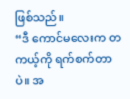ဖြစ်သည်။
“ဒီ ကောင်မလေးက တကယ့်ကို ရက်စက်တာပဲ။ အ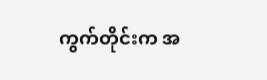ကွက်တိုင်းက အ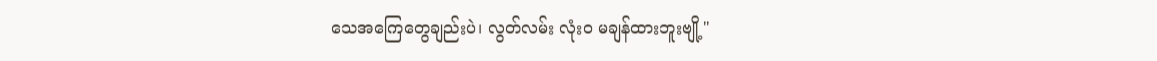သေအကြေတွေချည်းပဲ၊ လွတ်လမ်း လုံးဝ မချန်ထားဘူးဗျို့"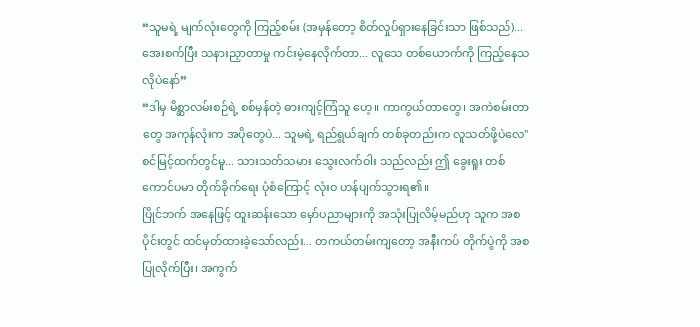“သူမရဲ့ မျက်လုံးတွေကို ကြည့်စမ်း (အမှန်တော့ စိတ်လှုပ်ရှားနေခြင်းသာ ဖြစ်သည်)... အေးစက်ပြီး သနားညှာတာမှု ကင်းမဲ့နေလိုက်တာ... လူသေ တစ်ယောက်ကို ကြည့်နေသလိုပဲနော်”
“ဒါမှ မိစ္ဆာလမ်းစဉ်ရဲ့ စစ်မှန်တဲ့ ဓားကျင့်ကြံသူ ဟေ့။ ကာကွယ်တာတွေ၊ အကဲစမ်းတာတွေ အကုန်လုံးက အပိုတွေပဲ... သူမရဲ့ ရည်ရွယ်ချက် တစ်ခုတည်းက လူသတ်ဖို့ပဲလေ"
စင်မြင့်ထက်တွင်မူ... သားသတ်သမား သွေးလက်ဝါး သည်လည်း ဤ ခွေးရူး တစ်ကောင်ပမာ တိုက်ခိုက်ရေး ပုံစံကြောင့် လုံးဝ ဟန်ပျက်သွားရ၏။
ပြိုင်ဘက် အနေဖြင့် ထူးဆန်းသော မှော်ပညာများကို အသုံးပြုလိမ့်မည်ဟု သူက အစပိုင်းတွင် ထင်မှတ်ထားခဲ့သော်လည်း... တကယ်တမ်းကျတော့ အနီးကပ် တိုက်ပွဲကို အစပြုလိုက်ပြီး၊ အကွက်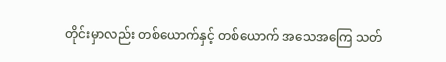တိုင်းမှာလည်း တစ်ယောက်နှင့် တစ်ယောက် အသေအကြေ သတ်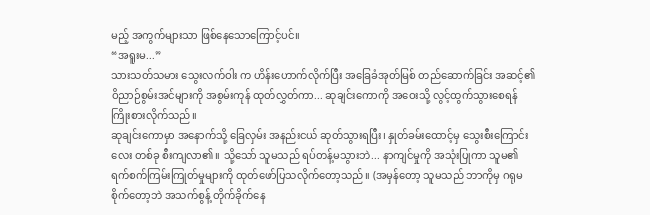မည့် အကွက်များသာ ဖြစ်နေသောကြောင့်ပင်။
“အရူးမ...”
သားသတ်သမား သွေးလက်ဝါး က ဟိန်းဟောက်လိုက်ပြီး အခြေခံအုတ်မြစ် တည်ဆောက်ခြင်း အဆင့်၏ ဝိညာဉ်စွမ်းအင်များကို အစွမ်းကုန် ထုတ်လွှတ်ကာ... ဆုချင်းကောကို အဝေးသို့ လွင့်ထွက်သွားစေရန် ကြိုးစားလိုက်သည်။
ဆုချင်းကောမှာ အနောက်သို့ ခြေလှမ်း အနည်းငယ် ဆုတ်သွားရပြီး၊ နှုတ်ခမ်းထောင့်မှ သွေးစီးကြောင်းလေး တစ်ခု စီးကျလာ၏။ သို့သော် သူမသည် ရပ်တန့်မသွားဘဲ... နာကျင်မှုကို အသုံးပြုကာ သူမ၏ ရက်စက်ကြမ်းကြုတ်မှုများကို ထုတ်ဖော်ပြသလိုက်တော့သည်။ (အမှန်တော့ သူမသည် ဘာကိုမှ ဂရုမစိုက်တော့ဘဲ အသက်စွန့် တိုက်ခိုက်နေ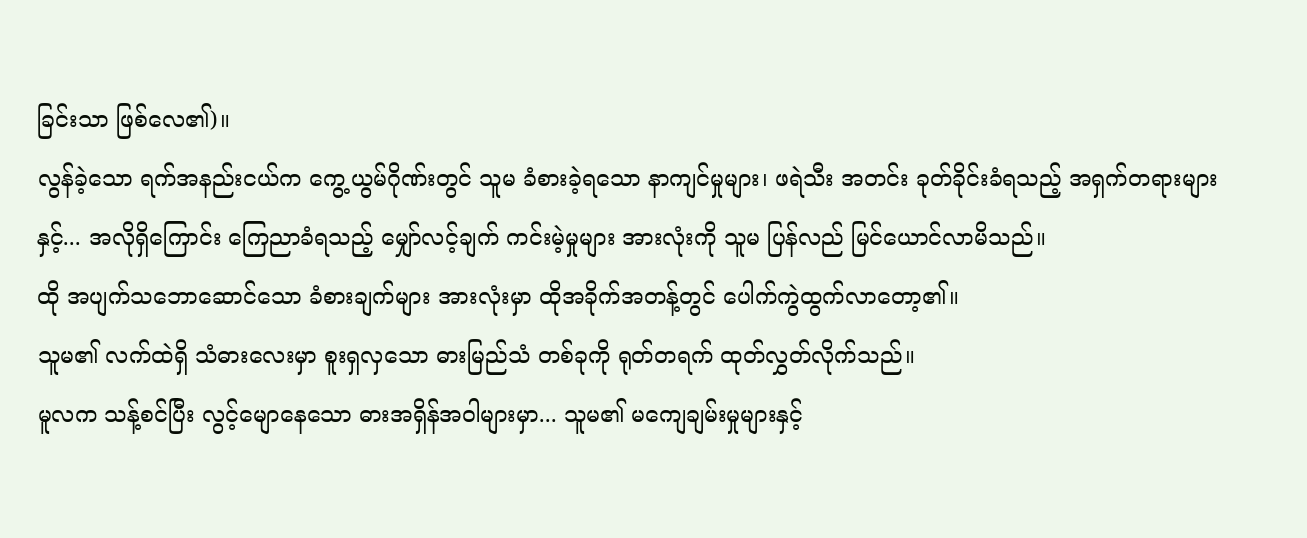ခြင်းသာ ဖြစ်လေ၏)။
လွန်ခဲ့သော ရက်အနည်းငယ်က ကွေ့ယွမ်ဂိုဏ်းတွင် သူမ ခံစားခဲ့ရသော နာကျင်မှုများ၊ ဖရဲသီး အတင်း ခုတ်ခိုင်းခံရသည့် အရှက်တရားများနှင့်... အလိုရှိကြောင်း ကြေညာခံရသည့် မျှော်လင့်ချက် ကင်းမဲ့မှုများ အားလုံးကို သူမ ပြန်လည် မြင်ယောင်လာမိသည်။
ထို အပျက်သဘောဆောင်သော ခံစားချက်များ အားလုံးမှာ ထိုအခိုက်အတန့်တွင် ပေါက်ကွဲထွက်လာတော့၏။
သူမ၏ လက်ထဲရှိ သံဓားလေးမှာ စူးရှလှသော ဓားမြည်သံ တစ်ခုကို ရုတ်တရက် ထုတ်လွှတ်လိုက်သည်။
မူလက သန့်စင်ပြီး လွင့်မျောနေသော ဓားအရှိန်အဝါများမှာ... သူမ၏ မကျေချမ်းမှုများနှင့်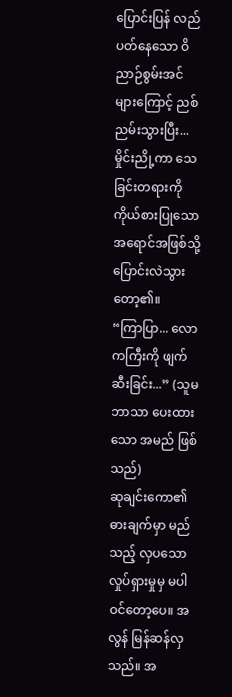ပြောင်းပြန် လည်ပတ်နေသော ဝိညာဉ်စွမ်းအင်များကြောင့် ညစ်ညမ်းသွားပြီး... မှိုင်းညို့ကာ သေခြင်းတရားကို ကိုယ်စားပြုသော အရောင်အဖြစ်သို့ ပြောင်းလဲသွားတော့၏။
“ကြာပြာ... လောကကြီးကို ဖျက်ဆီးခြင်း...” (သူမ ဘာသာ ပေးထားသော အမည် ဖြစ်သည်)
ဆုချင်းကော၏ ဓားချက်မှာ မည်သည့် လှပသော လှုပ်ရှားမှုမှ မပါဝင်တော့ပေ။ အလွန် မြန်ဆန်လှသည်။ အ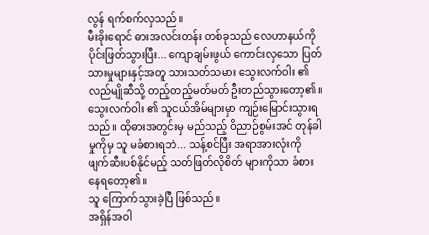လွန် ရက်စက်လှသည်။
မီးခိုးရောင် ဓားအလင်းတန်း တစ်ခုသည် လေဟာနယ်ကို ပိုင်းဖြတ်သွားပြီး... ကျောချမ်းဖွယ် ကောင်းလှသော ပြတ်သားမှုများနှင့်အတူ သားသတ်သမား သွေးလက်ဝါး ၏ လည်မျိုဆီသို့ တည့်တည့်မတ်မတ် ဦးတည်သွားတော့၏။
သွေးလက်ဝါး ၏ သူငယ်အိမ်များမှာ ကျဉ်းမြောင်းသွားရသည်။ ထိုဓားအတွင်းမှ မည်သည့် ဝိညာဉ်စွမ်းအင် တုန်ခါမှုကိုမှ သူ မခံစားရဘဲ... သန့်စင်ပြီး အရာအားလုံးကို ဖျက်ဆီးပစ်နိုင်မည့် သတ်ဖြတ်လိုစိတ် များကိုသာ ခံစားနေရတော့၏။
သူ ကြောက်သွားခဲ့ပြီ ဖြစ်သည်။
အရှိန်အဝါ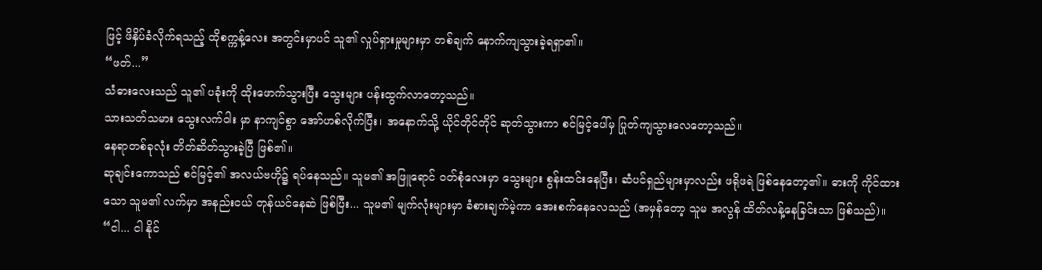ဖြင့် ဖိနှိပ်ခံလိုက်ရသည့် ထိုစက္ကန့်လေး အတွင်းမှာပင် သူ၏ လှုပ်ရှားမှုများမှာ တစ်ချက် နောက်ကျသွားခဲ့ရရှာ၏။
“ဖတ်...”
သံဓားလေးသည် သူ၏ ပခုံးကို ထိုးဖောက်သွားပြီး သွေးများ ပန်းထွက်လာတော့သည်။
သားသတ်သမား သွေးလက်ဝါး မှာ နာကျင်စွာ အော်ဟစ်လိုက်ပြီး၊ အနောက်သို့ ယိုင်တိုင်တိုင် ဆုတ်သွားကာ စင်မြင့်ပေါ်မှ ပြုတ်ကျသွားလေတော့သည်။
နေရာတစ်ခုလုံး တိတ်ဆိတ်သွားခဲ့ပြီ ဖြစ်၏။
ဆုချင်းကောသည် စင်မြင့်၏ အလယ်ဗဟို၌ ရပ်နေသည်။ သူမ၏ အဖြူရောင် ဝတ်စုံလေးမှာ သွေးများ စွန်းထင်းနေပြီး၊ ဆံပင်ရှည်များမှာလည်း ဖရိုဖရဲ ဖြစ်နေတော့၏။ ဓားကို ကိုင်ထားသော သူမ၏ လက်မှာ အနည်းငယ် တုန်ယင်နေဆဲ ဖြစ်ပြီး... သူမ၏ မျက်လုံးများမှာ ခံစားချက်မဲ့ကာ အေးစက်နေလေသည် (အမှန်တော့ သူမ အလွန် ထိတ်လန့်နေခြင်းသာ ဖြစ်သည်)။
“ငါ... ငါ နိုင်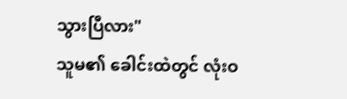သွားပြီလား"
သူမ၏ ခေါင်းထဲတွင် လုံးဝ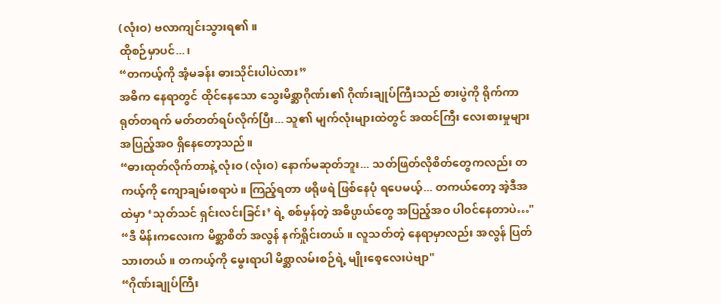(လုံးဝ) ဗလာကျင်းသွားရ၏။
ထိုစဉ်မှာပင်...၊
“တကယ့်ကို အံ့မခန်း ဓားသိုင်းပါပဲလား”
အဓိက နေရာတွင် ထိုင်နေသော သွေးမိစ္ဆာဂိုဏ်း၏ ဂိုဏ်းချုပ်ကြီးသည် စားပွဲကို ရိုက်ကာ ရုတ်တရက် မတ်တတ်ရပ်လိုက်ပြီး... သူ၏ မျက်လုံးများထဲတွင် အထင်ကြီး လေးစားမှုများ အပြည့်အဝ ရှိနေတော့သည်။
“ဓားထုတ်လိုက်တာနဲ့ လုံးဝ (လုံးဝ) နောက်မဆုတ်ဘူး... သတ်ဖြတ်လိုစိတ်တွေကလည်း တကယ့်ကို ကျောချမ်းစရာပဲ။ ကြည့်ရတာ ဖရိုဖရဲ ဖြစ်နေပုံ ရပေမယ့်... တကယ်တော့ အဲ့ဒီအထဲမှာ ‘သုတ်သင် ရှင်းလင်းခြင်း’ ရဲ့ စစ်မှန်တဲ့ အဓိပ္ပာယ်တွေ အပြည့်အဝ ပါဝင်နေတာပဲ…"
“ဒီ မိန်းကလေးက မိစ္ဆာစိတ် အလွန် နက်ရှိုင်းတယ်။ လူသတ်တဲ့ နေရာမှာလည်း အလွန် ပြတ်သားတယ်။ တကယ့်ကို မွေးရာပါ မိစ္ဆာလမ်းစဉ်ရဲ့ မျိုးစေ့လေးပဲဗျာ"
“ဂိုဏ်းချုပ်ကြီး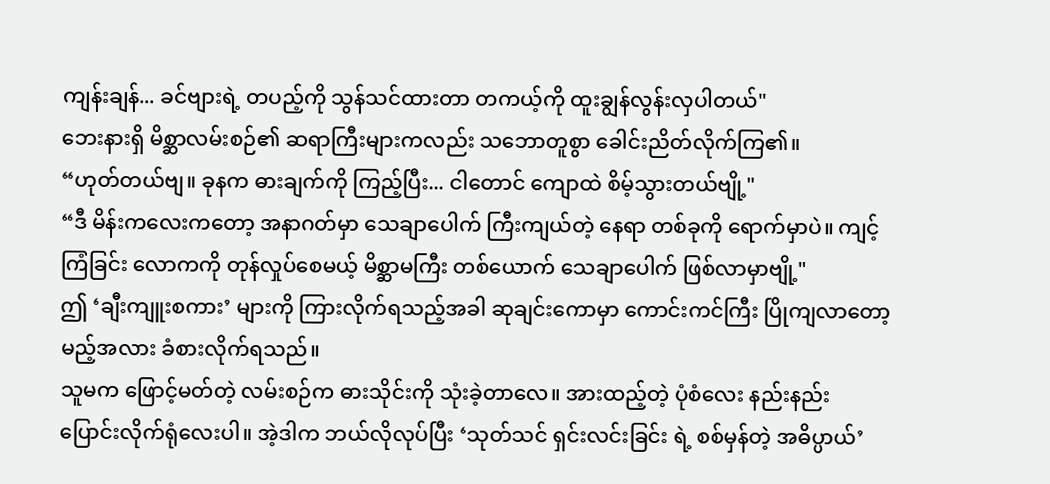ကျန်းချန်... ခင်ဗျားရဲ့ တပည့်ကို သွန်သင်ထားတာ တကယ့်ကို ထူးချွန်လွန်းလှပါတယ်"
ဘေးနားရှိ မိစ္ဆာလမ်းစဉ်၏ ဆရာကြီးများကလည်း သဘောတူစွာ ခေါင်းညိတ်လိုက်ကြ၏။
“ဟုတ်တယ်ဗျ။ ခုနက ဓားချက်ကို ကြည့်ပြီး... ငါတောင် ကျောထဲ စိမ့်သွားတယ်ဗျို့"
“ဒီ မိန်းကလေးကတော့ အနာဂတ်မှာ သေချာပေါက် ကြီးကျယ်တဲ့ နေရာ တစ်ခုကို ရောက်မှာပဲ။ ကျင့်ကြံခြင်း လောကကို တုန်လှုပ်စေမယ့် မိစ္ဆာမကြီး တစ်ယောက် သေချာပေါက် ဖြစ်လာမှာဗျို့"
ဤ ‘ချီးကျူးစကား’ များကို ကြားလိုက်ရသည့်အခါ ဆုချင်းကောမှာ ကောင်းကင်ကြီး ပြိုကျလာတော့မည့်အလား ခံစားလိုက်ရသည်။
သူမက ဖြောင့်မတ်တဲ့ လမ်းစဉ်က ဓားသိုင်းကို သုံးခဲ့တာလေ။ အားထည့်တဲ့ ပုံစံလေး နည်းနည်း ပြောင်းလိုက်ရုံလေးပါ။ အဲ့ဒါက ဘယ်လိုလုပ်ပြီး ‘သုတ်သင် ရှင်းလင်းခြင်း ရဲ့ စစ်မှန်တဲ့ အဓိပ္ပာယ်’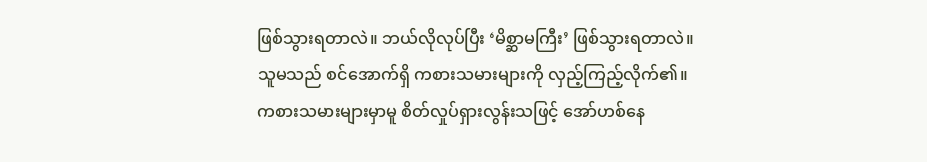ဖြစ်သွားရတာလဲ။ ဘယ်လိုလုပ်ပြီး ‘မိစ္ဆာမကြီး’ ဖြစ်သွားရတာလဲ။
သူမသည် စင်အောက်ရှိ ကစားသမားများကို လှည့်ကြည့်လိုက်၏။
ကစားသမားများမှာမူ စိတ်လှုပ်ရှားလွန်းသဖြင့် အော်ဟစ်နေ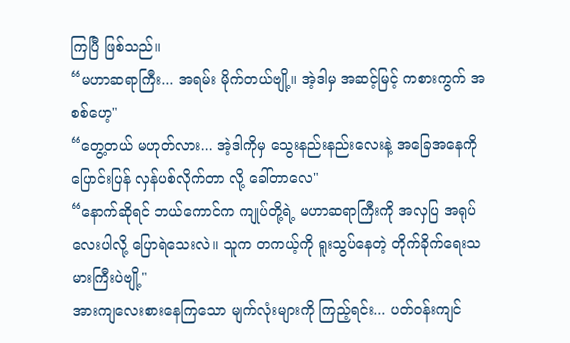ကြပြီ ဖြစ်သည်။
“မဟာဆရာကြီး... အရမ်း မိုက်တယ်ဗျို့။ အဲ့ဒါမှ အဆင့်မြင့် ကစားကွက် အစစ်ဟေ့"
“တွေ့တယ် မဟုတ်လား... အဲ့ဒါကိုမှ သွေးနည်းနည်းလေးနဲ့ အခြေအနေကို ပြောင်းပြန် လှန်ပစ်လိုက်တာ လို့ ခေါ်တာလေ"
“နောက်ဆိုရင် ဘယ်ကောင်က ကျုပ်တို့ရဲ့ မဟာဆရာကြီးကို အလှပြ အရုပ်လေးပါလို့ ပြောရဲသေးလဲ။ သူက တကယ့်ကို ရူးသွပ်နေတဲ့ တိုက်ခိုက်ရေးသမားကြီးပဲဗျို့"
အားကျလေးစားနေကြသော မျက်လုံးများကို ကြည့်ရင်း... ပတ်ဝန်းကျင်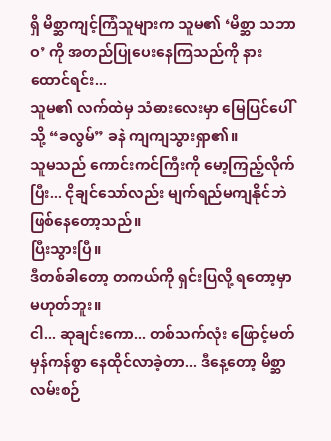ရှိ မိစ္ဆာကျင့်ကြံသူများက သူမ၏ ‘မိစ္ဆာ သဘာဝ’ ကို အတည်ပြုပေးနေကြသည်ကို နားထောင်ရင်း...
သူမ၏ လက်ထဲမှ သံဓားလေးမှာ မြေပြင်ပေါ်သို့ “ခလွမ်” ခနဲ ကျကျသွားရှာ၏။
သူမသည် ကောင်းကင်ကြီးကို မော့ကြည့်လိုက်ပြီး... ငိုချင်သော်လည်း မျက်ရည်မကျနိုင်ဘဲ ဖြစ်နေတော့သည်။
ပြီးသွားပြီ။
ဒီတစ်ခါတော့ တကယ်ကို ရှင်းပြလို့ ရတော့မှာ မဟုတ်ဘူး။
ငါ... ဆုချင်းကော... တစ်သက်လုံး ဖြောင့်မတ် မှန်ကန်စွာ နေထိုင်လာခဲ့တာ... ဒီနေ့တော့ မိစ္ဆာလမ်းစဉ်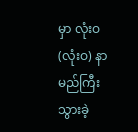မှာ လုံးဝ (လုံးဝ) နာမည်ကြီးသွားခဲ့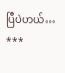ပြီပဲဟယ်…
***